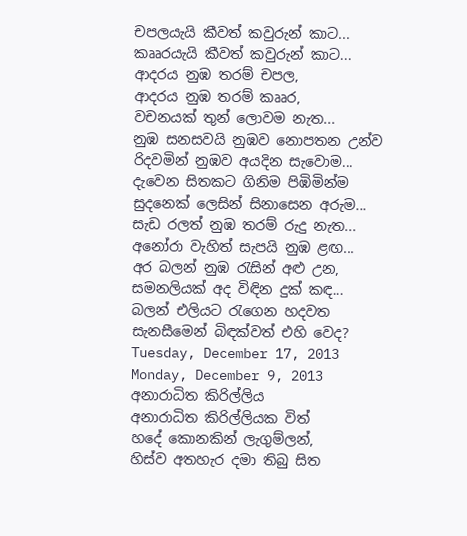චපලයැයි කීවත් කවුරුන් කාට...
කෲරයැයි කීවත් කවුරුන් කාට...
ආදරය නුඹ තරම් චපල,
ආදරය නුඹ තරම් කෲර,
වචනයක් තුන් ලොවම නැත...
නුඹ සනසවයි නුඹව නොපතන උන්ව
රිදවමින් නුඹව අයදින සැවොම...
දැවෙන සිතකට ගිනිම පිඹිමින්ම
සුදනෙක් ලෙසින් සිනාසෙන අරුම...
සැඩ රලත් නුඹ තරම් රුදු නැත...
අනෝරා වැහිත් සැපයි නුඹ ළඟ...
අර බලන් නුඹ රැසින් අළු උන,
සමනලියක් අද විඳින දුක් කඳ...
බලන් එලියට රැගෙන හදවත
සැනසීමෙන් බිඳක්වත් එහි වෙද?
Tuesday, December 17, 2013
Monday, December 9, 2013
අනාරාධිත කිරිල්ලිය
අනාරාධිත කිරිල්ලියක විත්
හදේ කොනකින් ලැගුම්ලන්,
හිස්ව අතහැර දමා තිබු සිත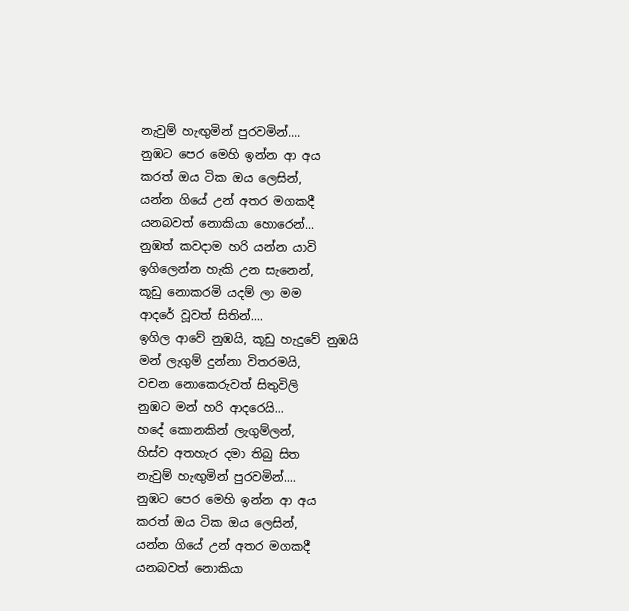නැවුම් හැඟුමින් පුරවමින්....
නුඹට පෙර මෙහි ඉන්න ආ අය
කරත් ඔය ටික ඔය ලෙසින්,
යන්න ගියේ උන් අතර මගකදී
යනබවත් නොකියා හොරෙන්...
නුඹත් කවදාම හරි යන්න යාවි
ඉගිලෙන්න හැකි උන සැනෙන්,
කූඩු නොකරමි යදම් ලා මම
ආදරේ වූවත් සිතින්....
ඉගිල ආවේ නුඹයි, කූඩු හැදුවේ නුඹයි
මන් ලැගුම් දුන්නා විතරමයි,
වචන නොකෙරුවත් සිතුවිලි
නුඹට මන් හරි ආදරෙයි...
හදේ කොනකින් ලැගුම්ලන්,
හිස්ව අතහැර දමා තිබු සිත
නැවුම් හැඟුමින් පුරවමින්....
නුඹට පෙර මෙහි ඉන්න ආ අය
කරත් ඔය ටික ඔය ලෙසින්,
යන්න ගියේ උන් අතර මගකදී
යනබවත් නොකියා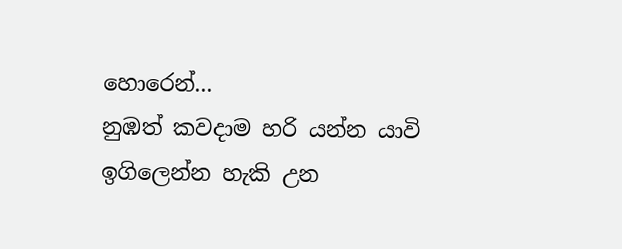හොරෙන්...
නුඹත් කවදාම හරි යන්න යාවි
ඉගිලෙන්න හැකි උන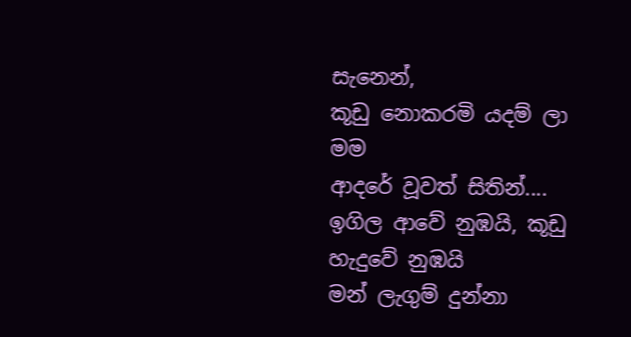සැනෙන්,
කූඩු නොකරමි යදම් ලා මම
ආදරේ වූවත් සිතින්....
ඉගිල ආවේ නුඹයි, කූඩු හැදුවේ නුඹයි
මන් ලැගුම් දුන්නා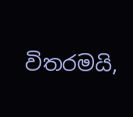විතරමයි,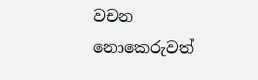වචන නොකෙරුවත්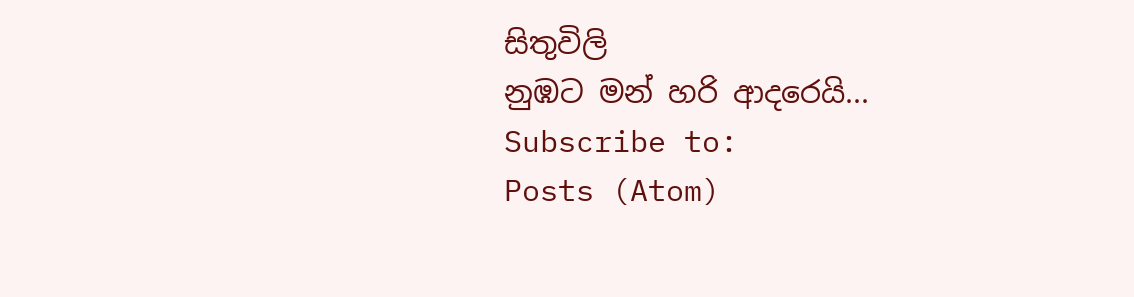සිතුවිලි
නුඹට මන් හරි ආදරෙයි...
Subscribe to:
Posts (Atom)